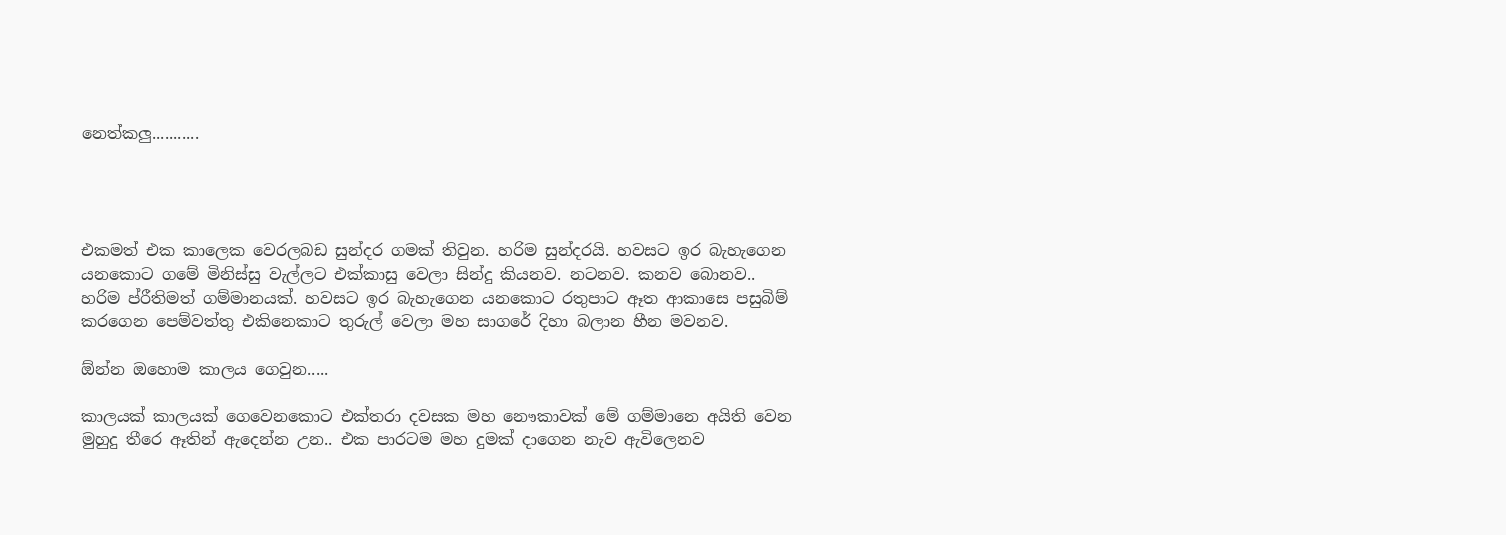නෙත්කලු...........




එකමත් එක කාලෙක වෙරලබඩ සුන්දර ගමක් තිවුන. හරිම සුන්දරයි. හවසට ඉර බැහැගෙන යනකොට ගමේ මිනිස්සු වැල්ලට එක්කාසු වෙලා සින්දු කියනව. නටනව. කනව බොනව.. හරිම ප්රීතිමත් ගම්මානයක්. හවසට ඉර බැහැගෙන යනකොට රතුපාට ඈත ආකාසෙ පසුබිම් කරගෙන පෙම්වත්තු එකිනෙකාට තුරුල් වෙලා මහ සාගරේ දිහා බලාන හීන මවනව.

ඕන්න ඔහොම කාලය ගෙවුන.....

කාලයක් කාලයක් ගෙවෙනකොට එක්තරා දවසක මහ නෞකාවක් මේ ගම්මානෙ අයිති වෙන මුහුදු තීරෙ ඈතින් ඇදෙන්න උන.. එක පාරටම මහ දුමක් දාගෙන නැව ඇවිලෙනව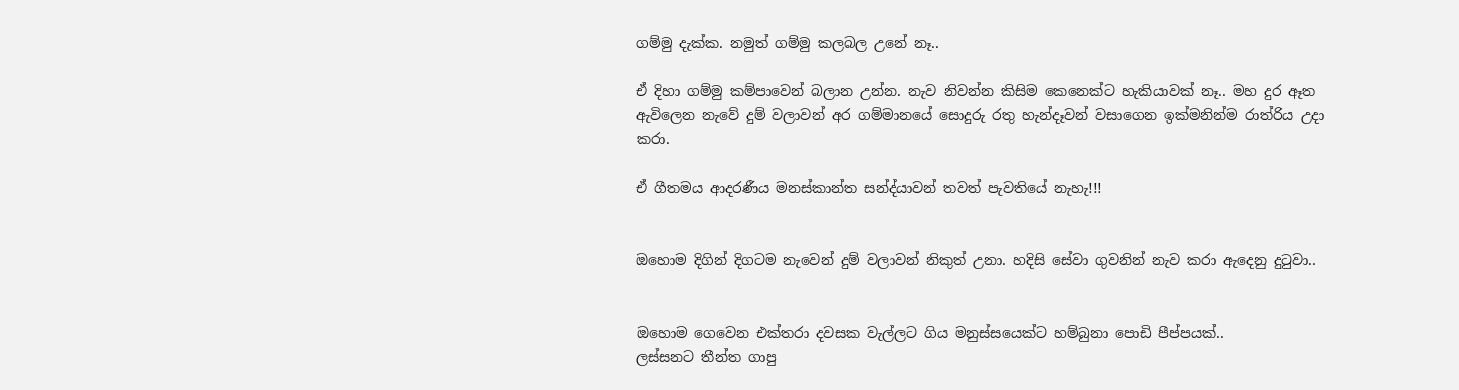ගම්මු දැක්ක. නමුත් ගම්මු කලබල උනේ නෑ..

ඒ දිහා ගම්මු කම්පාවෙන් බලාන උන්න. නැව නිවන්න කිසිම කෙනෙක්ට හැකියාවක් නෑ.. මහ දුර ඈත ඇවිලෙන නැවේ දුම් වලාවන් අර ගම්මානයේ සොදුරු රතු හැන්දෑවන් වසාගෙන ඉක්මනින්ම රාත්රිය උදා කරා.

ඒ ගීතමය ආදරණීය මනස්කාන්ත සන්ද්යාවන් තවත් පැවතියේ නැහැ!!!


ඔහොම දිගින් දිගටම නැවෙන් දුම් වලාවන් නිකුත් උනා. හදිසි සේවා ගුවනින් නැව කරා ඇදෙනු දුටුවා..


ඔහොම ගෙවෙන එක්තරා දවසක වැල්ලට ගිය මනුස්සයෙක්ට හම්බුනා පොඩි පීප්පයක්..
ලස්සනට තීන්ත ගාපු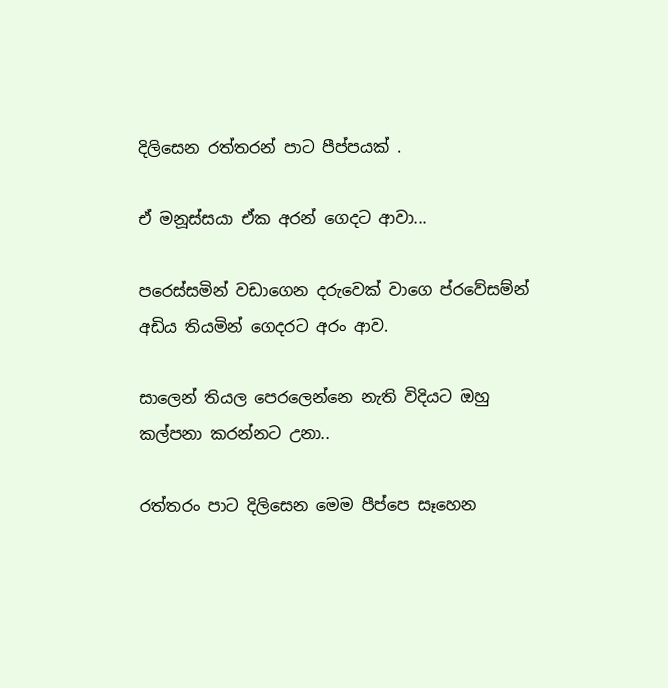දිලිසෙන රත්තරන් පාට පීප්පයක් .

ඒ මනූස්සයා ඒක අරන් ගෙදට ආවා...

පරෙස්සමින් වඩාගෙන දරුවෙක් වාගෙ ප්රවේසම්න් අඩිය තියමින් ගෙදරට අරං ආව.

සාලෙන් තියල පෙරලෙන්නෙ නැති විදියට ඔහු කල්පනා කරන්නට උනා..

රත්තරං පාට දිලිසෙන මෙම පීප්පෙ සෑහෙන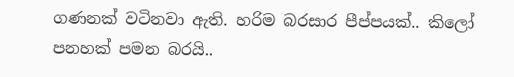ගණනක් වටිනවා ඇති. හරිම බරසාර පීප්පයක්.. කිලෝ පනහක් පමන බරයි..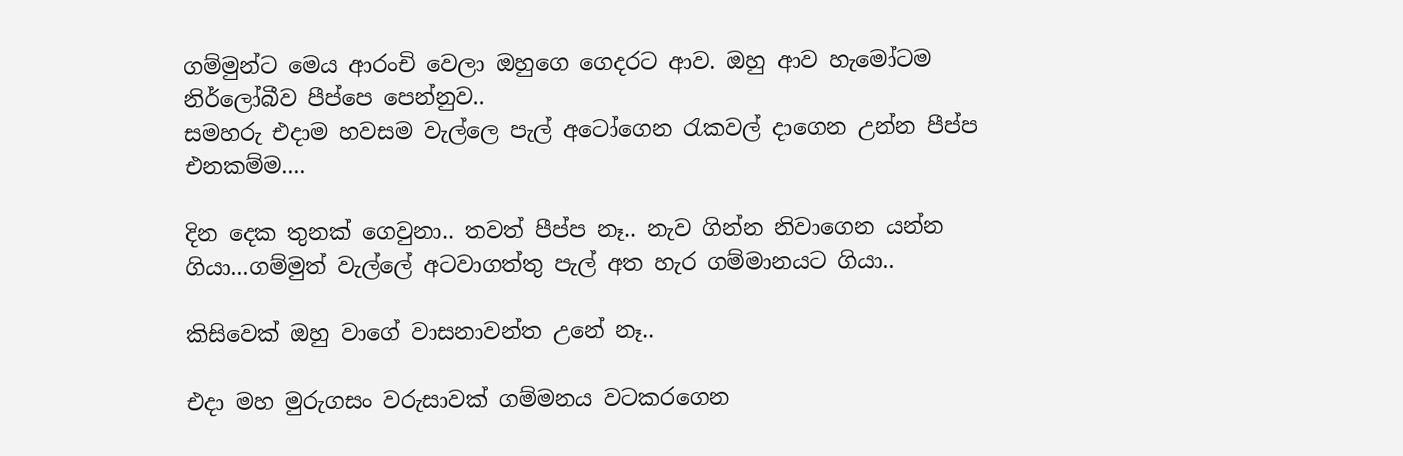ගම්මුන්ට මෙය ආරංචි වෙලා ඔහුගෙ ගෙදරට ආව. ඔහු ආව හැමෝටම නිර්ලෝබීව පීප්පෙ පෙන්නුව..
සමහරු එදාම හවසම වැල්ලෙ පැල් අටෝගෙන රැකවල් දාගෙන උන්න පීප්ප එනකම්ම....

දින දෙක තුනක් ගෙවුනා.. තවත් පීප්ප නෑ.. නැව ගින්න නිවාගෙන යන්න ගියා...ගම්මුත් වැල්ලේ අටවාගත්තු පැල් අත හැර ගම්මානයට ගියා..

කිසිවෙක් ඔහු වාගේ වාසනාවන්ත උනේ නෑ..

එදා මහ මුරුගසං වරුසාවක් ගම්මනය වටකරගෙන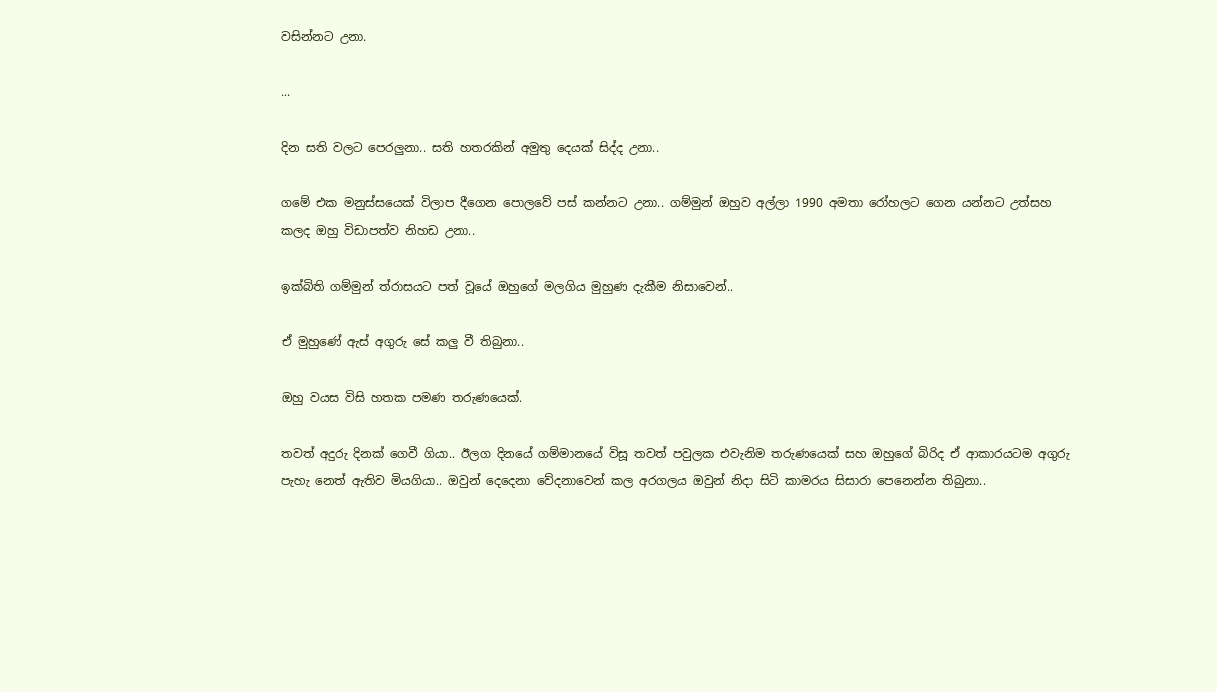වසින්නට උනා.

...

දින සති වලට පෙරලුනා.. සති හතරකින් අමුතු දෙයක් සිද්ද උනා..

ගමේ එක මනුස්සයෙක් විලාප දීගෙන පොලවේ පස් කන්නට උනා.. ගම්මුන් ඔහුව අල්ලා 1990 අමතා රෝහලට ගෙන යන්නට උත්සහ කලද ඔහු විඩාපත්ව නිහඩ උනා..

ඉක්බිති ගම්මුන් ත්රාසයට පත් වූයේ ඔහුගේ මලගිය මුහුණ දැකීම නිසාවෙන්..

ඒ මුහුණේ ඇස් අගුරු සේ කලු වී තිබුනා..

ඔහු වයස විසි හතක පමණ තරුණයෙක්.

තවත් අදුරු දිනක් ගෙවී ගියා.. ඊලග දිනයේ ගම්මානයේ විසූ තවත් පවුලක එවැනිම තරුණයෙක් සහ ඔහුගේ බිරිද ඒ ආකාරයටම අගුරු පැහැ නෙත් ඇතිව මියගියා.. ඔවුන් දෙදෙනා වේදනාවෙන් කල අරගලය ඔවුන් නිදා සිටි කාමරය සිසාරා පෙනෙන්න තිබුනා..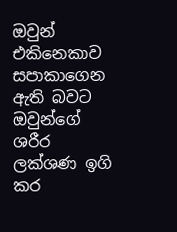ඔවුන් එකිනෙකාව සපාකාගෙන ඇති බවට ඔවුන්ගේ ශරීර ලක්ශණ ඉගි කර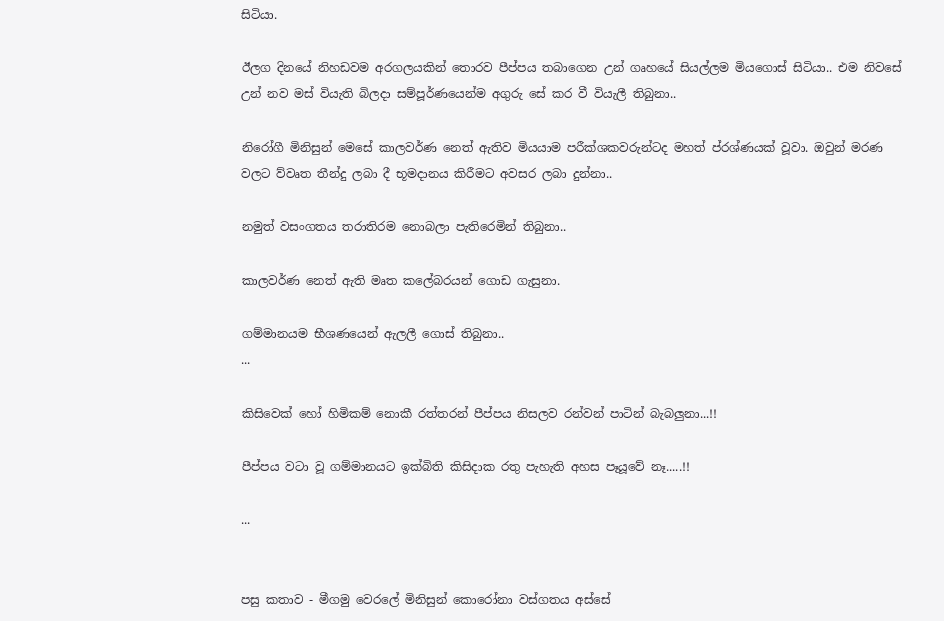සිටියා.

ඊලග දිනයේ නිහඩවම අරගලයකින් තොරව පීප්පය තබාගෙන උන් ගෘහයේ සියල්ලම මියගොස් සිටියා.. එම නිවසේ උන් නව මස් වියැති බිලදා සම්පූර්ණයෙන්ම අගුරු සේ කර වී වියැලී තිබුනා..

නිරෝගී මිනිසුන් මෙසේ කාලවර්ණ නෙත් ඇතිව මියයාම පරීක්ශකවරුන්ටද මහත් ප්රශ්ණයක් වූවා. ඔවුන් මරණ වලට ව්වෘත තීන්දු ලබා දී භූමදානය කිරීමට අවසර ලබා දුන්නා..

නමුත් වසංගතය තරාතිරම නොබලා පැතිරෙමින් තිබුනා..

කාලවර්ණ නෙත් ඇති මෘත කලේබරයන් ගොඩ ගැසුනා.

ගම්මානයම භීශණයෙන් ඇලලී ගොස් තිබුනා..
...

කිසිවෙක් හෝ හිමිකම් නොකී රත්තරන් පීප්පය නිසලව රන්වන් පාටින් බැබලුනා...!!

පීප්පය වටා වූ ගම්මානයට ඉක්බිති කිසිදාක රතු පැහැති අහස පෑයූවේ නෑ.....!!

...


පසු කතාව - මීගමු වෙරලේ මිනිසුන් කොරෝනා වස්ගතය අස්සේ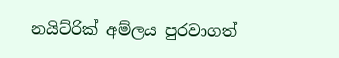නයිට්රික් අම්ලය පුරවාගත්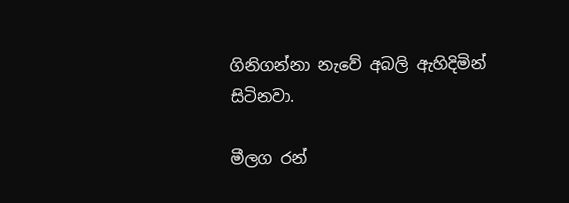ගිනිගන්නා නැවේ අබලි ඇහිදිමින් සිටිනවා.

මීලග රන්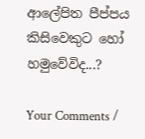ආලේපිත පීප්පය කිසිවෙකුට හෝ හමුවේවිද...?

Your Comments /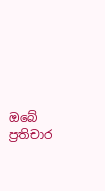ඔබේ ප්‍රතිචාර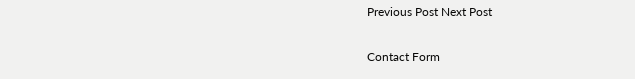Previous Post Next Post

Contact Form